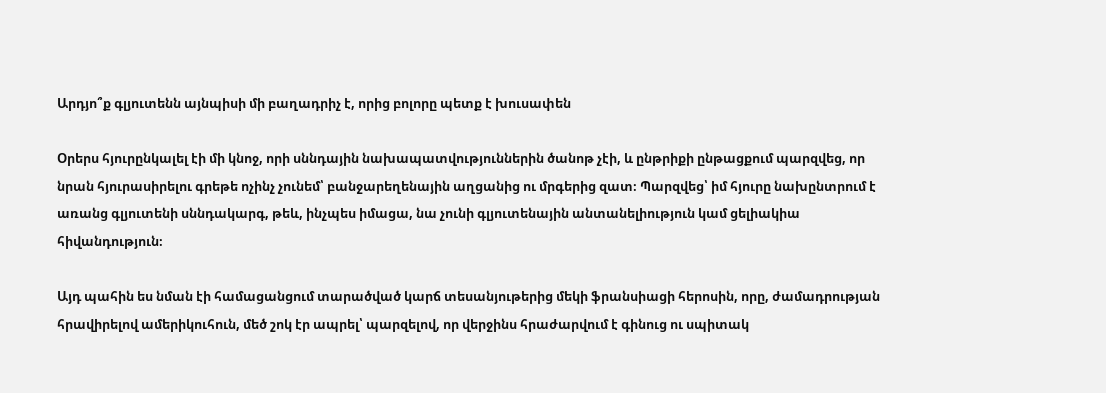Արդյո՞ք գլյուտենն այնպիսի մի բաղադրիչ է, որից բոլորը պետք է խուսափեն

Օրերս հյուրընկալել էի մի կնոջ, որի սննդային նախապատվություններին ծանոթ չէի, և ընթրիքի ընթացքում պարզվեց, որ նրան հյուրասիրելու գրեթե ոչինչ չունեմ՝ բանջարեղենային աղցանից ու մրգերից զատ։ Պարզվեց՝ իմ հյուրը նախընտրում է առանց գլյուտենի սննդակարգ, թեև, ինչպես իմացա, նա չունի գլյուտենային անտանելիություն կամ ցելիակիա հիվանդություն։

Այդ պահին ես նման էի համացանցում տարածված կարճ տեսանյութերից մեկի ֆրանսիացի հերոսին, որը, ժամադրության հրավիրելով ամերիկուհուն, մեծ շոկ էր ապրել՝ պարզելով, որ վերջինս հրաժարվում է գինուց ու սպիտակ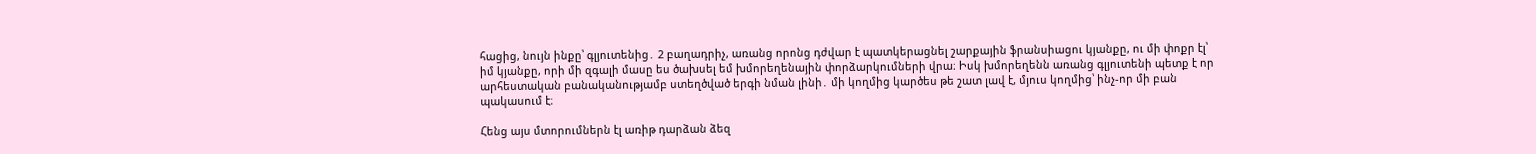հացից, նույն ինքը՝ գլյուտենից․ 2 բաղադրիչ, առանց որոնց դժվար է պատկերացնել շարքային ֆրանսիացու կյանքը, ու մի փոքր էլ՝ իմ կյանքը, որի մի զգալի մասը ես ծախսել եմ խմորեղենային փորձարկումների վրա։ Իսկ խմորեղենն առանց գլյուտենի պետք է որ արհեստական բանականությամբ ստեղծված երգի նման լինի․ մի կողմից կարծես թե շատ լավ է, մյուս կողմից՝ ինչ-որ մի բան պակասում է։

Հենց այս մտորումներն էլ առիթ դարձան ձեզ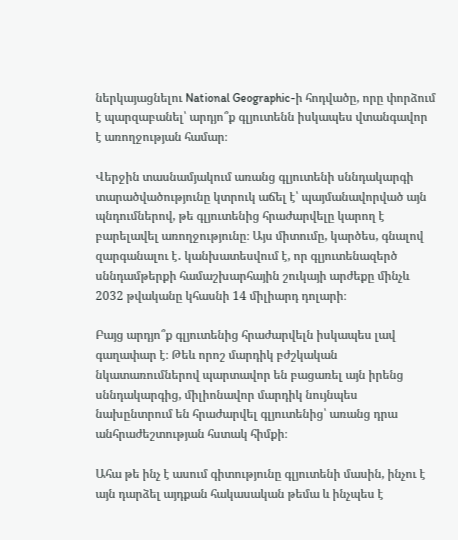ներկայացնելու National Geographic-ի հոդվածը, որը փորձում է պարզաբանել՝ արդյո՞ք գլյուտենն իսկապես վտանգավոր է առողջության համար։

Վերջին տասնամյակում առանց գլյուտենի սննդակարգի տարածվածությունը կտրուկ աճել է՝ պայմանավորված այն պնդումներով, թե գլյուտենից հրաժարվելը կարող է բարելավել առողջությունը։ Այս միտումը, կարծես, գնալով զարգանալու է․ կանխատեսվում է, որ գլյուտենազերծ սննդամթերքի համաշխարհային շուկայի արժեքը մինչև 2032 թվականը կհասնի 14 միլիարդ դոլարի։

Բայց արդյո՞ք գլյուտենից հրաժարվելն իսկապես լավ գաղափար է։ Թեև որոշ մարդիկ բժշկական նկատառումներով պարտավոր են բացառել այն իրենց սննդակարգից, միլիոնավոր մարդիկ նույնպես նախընտրում են հրաժարվել գլյուտենից՝ առանց դրա անհրաժեշտության հստակ հիմքի։

Ահա թե ինչ է ասում գիտությունը գլյուտենի մասին, ինչու է այն դարձել այդքան հակասական թեմա և ինչպես է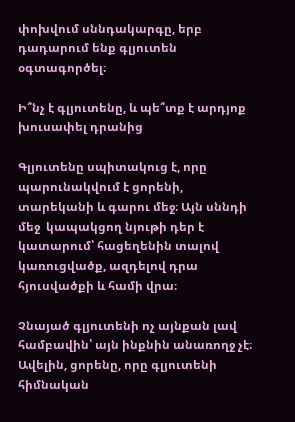փոխվում սննդակարգը, երբ դադարում ենք գլյուտեն օգտագործել։

Ի՞նչ է գլյուտենը, և պե՞տք է արդյոք խուսափել դրանից

Գլյուտենը սպիտակուց է, որը պարունակվում է ցորենի, տարեկանի և գարու մեջ։ Այն սննդի մեջ  կապակցող նյութի դեր է կատարում՝ հացեղենին տալով կառուցվածք, ազդելով դրա հյուսվածքի և համի վրա։

Չնայած գլյուտենի ոչ այնքան լավ համբավին՝ այն ինքնին անառողջ չէ։ Ավելին, ցորենը, որը գլյուտենի հիմնական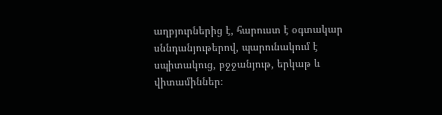աղբյուրներից է, հարուստ է օգտակար սննդանյութերով, պարունակում է սպիտակուց, բջջանյութ, երկաթ և վիտամիններ։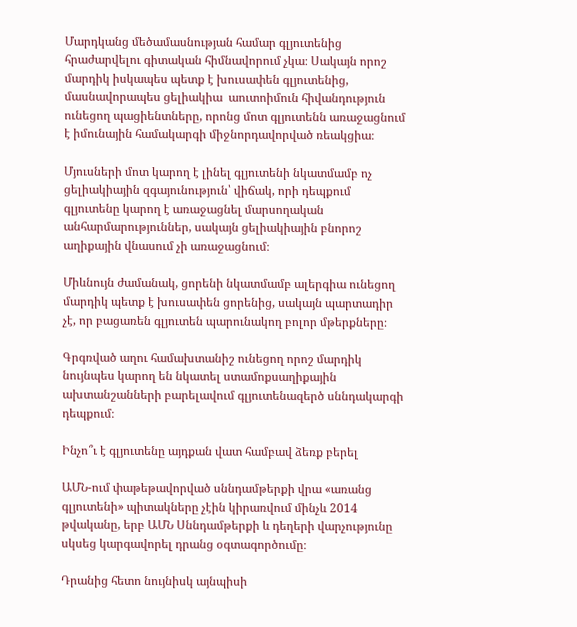Մարդկանց մեծամասնության համար գլյուտենից հրաժարվելու գիտական հիմնավորում չկա։ Սակայն որոշ մարդիկ իսկապես պետք է խուսափեն գլյուտենից, մասնավորապես ցելիակիա  աուտոիմուն հիվանդություն ունեցող պացիենտները, որոնց մոտ գլյուտենն առաջացնում է իմունային համակարգի միջնորդավորված ռեակցիա։

Մյուսների մոտ կարող է լինել գլյուտենի նկատմամբ ոչ ցելիակիային զգայունություն՝ վիճակ, որի դեպքում գլյուտենը կարող է առաջացնել մարսողական անհարմարություններ, սակայն ցելիակիային բնորոշ աղիքային վնասում չի առաջացնում։

Միևնույն ժամանակ, ցորենի նկատմամբ ալերգիա ունեցող մարդիկ պետք է խուսափեն ցորենից, սակայն պարտադիր չէ, որ բացառեն գլյուտեն պարունակող բոլոր մթերքները։

Գրգռված աղու համախտանիշ ունեցող որոշ մարդիկ նույնպես կարող են նկատել ստամոքսաղիքային ախտանշանների բարելավում գլյուտենազերծ սննդակարգի դեպքում։

Ինչո՞ւ է գլյուտենը այդքան վատ համբավ ձեռք բերել

ԱՄՆ-ում փաթեթավորված սննդամթերքի վրա «առանց գլյուտենի» պիտակները չէին կիրառվում մինչև 2014 թվականը, երբ ԱՄՆ Սննդամթերքի և դեղերի վարչությունը սկսեց կարգավորել դրանց օգտագործումը։

Դրանից հետո նույնիսկ այնպիսի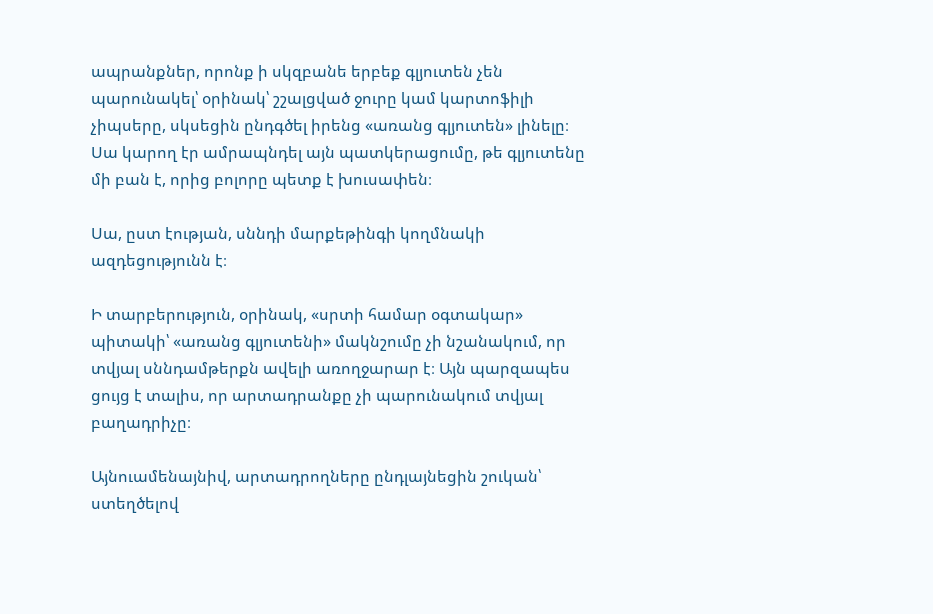ապրանքներ, որոնք ի սկզբանե երբեք գլյուտեն չեն պարունակել՝ օրինակ՝ շշալցված ջուրը կամ կարտոֆիլի չիպսերը, սկսեցին ընդգծել իրենց «առանց գլյուտեն» լինելը։ Սա կարող էր ամրապնդել այն պատկերացումը, թե գլյուտենը մի բան է, որից բոլորը պետք է խուսափեն։

Սա, ըստ էության, սննդի մարքեթինգի կողմնակի ազդեցությունն է։

Ի տարբերություն, օրինակ, «սրտի համար օգտակար» պիտակի՝ «առանց գլյուտենի» մակնշումը չի նշանակում, որ տվյալ սննդամթերքն ավելի առողջարար է։ Այն պարզապես ցույց է տալիս, որ արտադրանքը չի պարունակում տվյալ բաղադրիչը։

Այնուամենայնիվ, արտադրողները ընդլայնեցին շուկան՝ ստեղծելով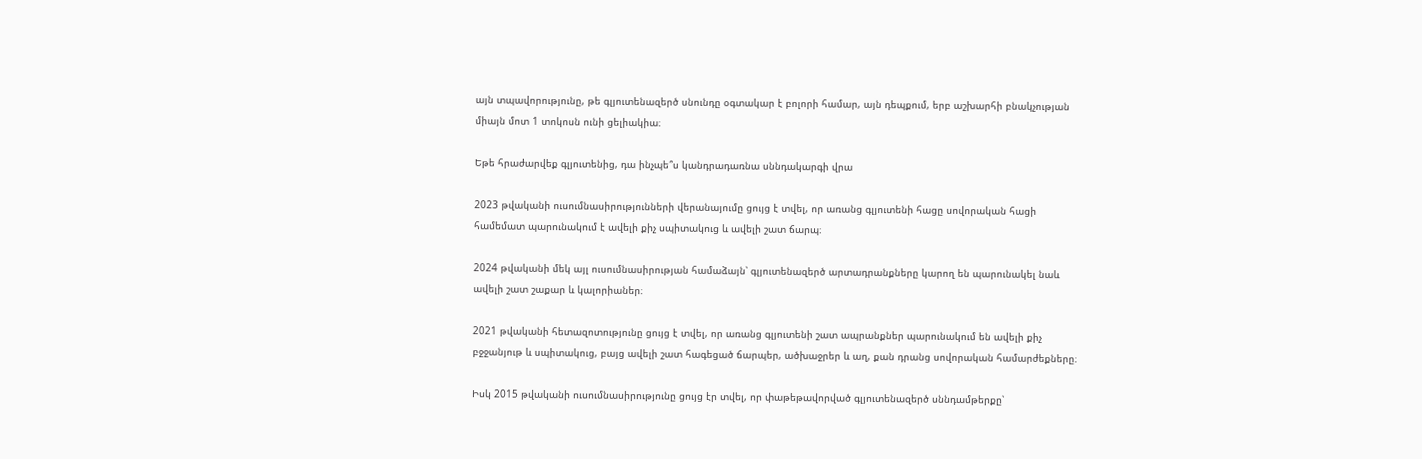այն տպավորությունը, թե գլյուտենազերծ սնունդը օգտակար է բոլորի համար, այն դեպքում, երբ աշխարհի բնակչության միայն մոտ 1 տոկոսն ունի ցելիակիա։

Եթե հրաժարվեք գլյուտենից, դա ինչպե՞ս կանդրադառնա սննդակարգի վրա

2023 թվականի ուսումնասիրությունների վերանայումը ցույց է տվել, որ առանց գլյուտենի հացը սովորական հացի համեմատ պարունակում է ավելի քիչ սպիտակուց և ավելի շատ ճարպ։

2024 թվականի մեկ այլ ուսումնասիրության համաձայն՝ գլյուտենազերծ արտադրանքները կարող են պարունակել նաև ավելի շատ շաքար և կալորիաներ։

2021 թվականի հետազոտությունը ցույց է տվել, որ առանց գլյուտենի շատ ապրանքներ պարունակում են ավելի քիչ բջջանյութ և սպիտակուց, բայց ավելի շատ հագեցած ճարպեր, ածխաջրեր և աղ, քան դրանց սովորական համարժեքները։

Իսկ 2015 թվականի ուսումնասիրությունը ցույց էր տվել, որ փաթեթավորված գլյուտենազերծ սննդամթերքը՝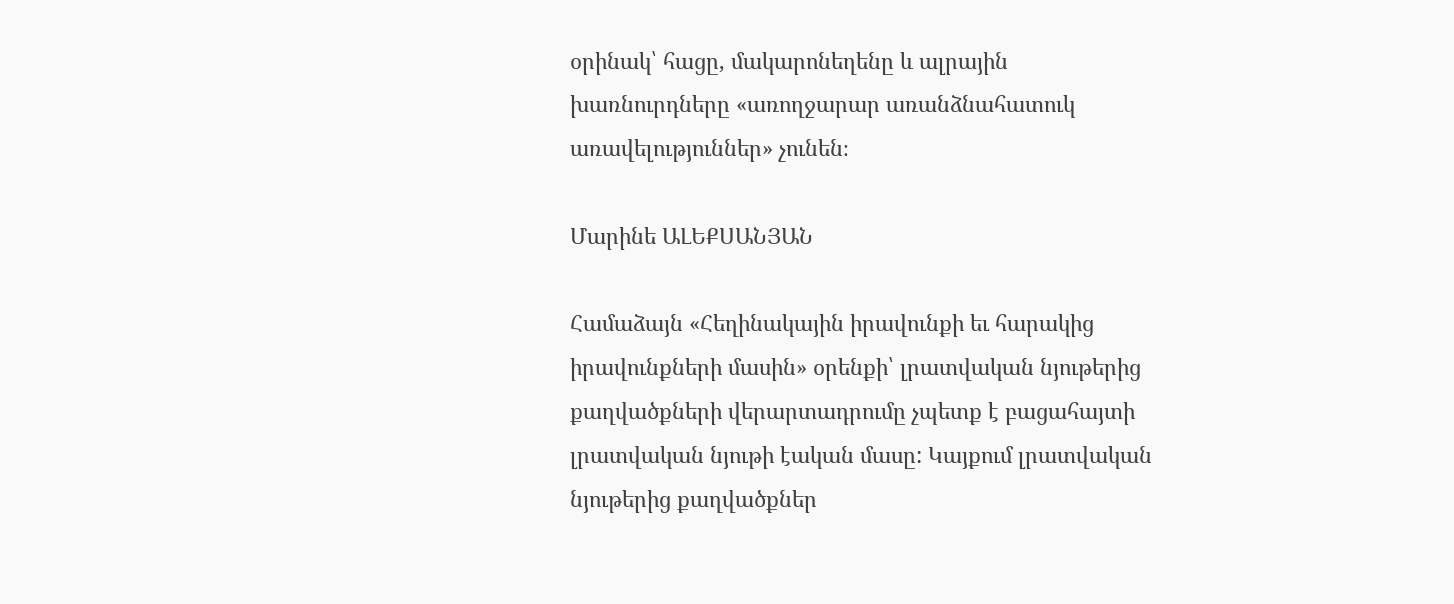օրինակ՝ հացը, մակարոնեղենը և ալրային խառնուրդները «առողջարար առանձնահատուկ առավելություններ» չունեն։

Մարինե ԱԼԵՔՍԱՆՅԱՆ

Համաձայն «Հեղինակային իրավունքի եւ հարակից իրավունքների մասին» օրենքի՝ լրատվական նյութերից քաղվածքների վերարտադրումը չպետք է բացահայտի լրատվական նյութի էական մասը: Կայքում լրատվական նյութերից քաղվածքներ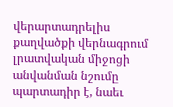վերարտադրելիս քաղվածքի վերնագրում լրատվական միջոցի անվանման նշումը պարտադիր է, նաեւ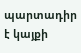պարտադիր է կայքի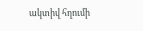ակտիվ հղումի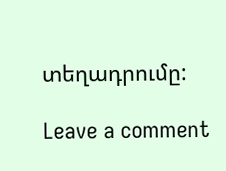տեղադրումը:

Leave a comment